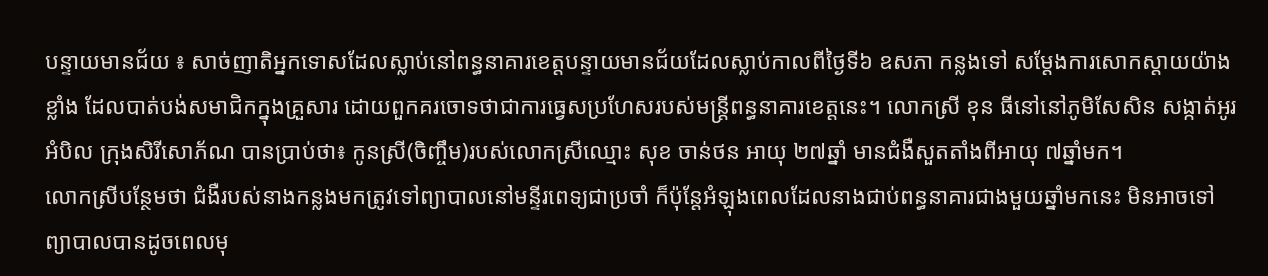បន្ទាយមានជ័យ ៖ សាច់ញាតិអ្នកទោសដែលស្លាប់នៅពន្ធនាគារខេត្តបន្ទាយមានជ័យដែលស្លាប់កាលពីថ្ងៃទី៦ ឧសភា កន្លងទៅ សម្ដែងការសោកស្ដាយយ៉ាងខ្លាំង ដែលបាត់បង់សមាជិកក្នុងគ្រួសារ ដោយពួកគរចោទថាជាការធ្វេសប្រហែសរបស់មន្ត្រីពន្ធនាគារខេត្តនេះ។ លោកស្រី ខុន ធីនៅនៅភូមិសែសិន សង្កាត់អូរអំបិល ក្រុងសិរីសោភ័ណ បានប្រាប់ថា៖ កូនស្រី(ចិញ្ចឹម)របស់លោកស្រីឈ្មោះ សុខ ចាន់ថន អាយុ ២៧ឆ្នាំ មានជំងឺសួតតាំងពីអាយុ ៧ឆ្នាំមក។
លោកស្រីបន្ថែមថា ជំងឺរបស់នាងកន្លងមកត្រូវទៅព្យាបាលនៅមន្ទីរពេទ្យជាប្រចាំ ក៏ប៉ុន្តែអំឡុងពេលដែលនាងជាប់ពន្ធនាគារជាងមួយឆ្នាំមកនេះ មិនអាចទៅព្យាបាលបានដូចពេលមុ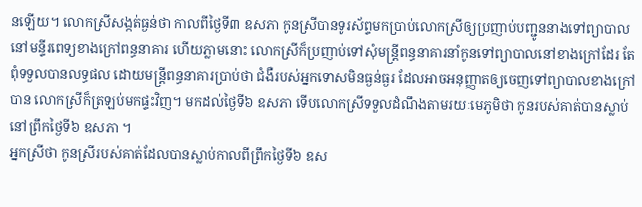នឡើយ។ លោកស្រីសង្កត់ធ្ងន់ថា កាលពីថ្ងៃទី៣ ឧសភា កូនស្រីបានទូរស័ព្ទមកប្រាប់លោកស្រីឲ្យប្រញាប់បញ្ជូននាងទៅព្យាបាលនៅមន្ទីរពេទ្យខាងក្រៅពន្ធនាគារ ហើយភ្លាមនោះ លោកស្រីក៏ប្រញាប់ទៅសុំមន្ត្រីពន្ធនាគារនាំកូនទៅព្យាបាលនៅខាងក្រៅដែរ តែពុំទទួលបានលទ្ធផល ដោយមន្ត្រីពន្ធនាគារប្រាប់ថា ជំងឺរបស់អ្នកទោសមិនធ្ងន់ធ្ងរ ដែលអាចអនុញ្ញាតឲ្យចេញទៅព្យាបាលខាងក្រៅបាន លោកស្រីក៏ត្រឡប់មកផ្ទះវិញ។ មកដល់ថ្ងៃទី៦ ឧសភា ទើបលោកស្រីទទួលដំណឹងតាមរយៈមេភូមិថា កូនរបស់គាត់បានស្លាប់នៅព្រឹកថ្ងៃទី៦ ឧសភា ។
អ្នកស្រីថា កូនស្រីរបស់គាត់ដែលបានស្លាប់កាលពីព្រឹកថ្ងៃទី៦ ឧស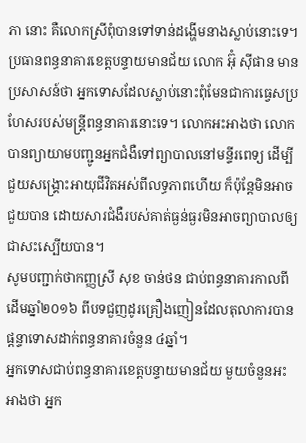ភា នោះ គឺលោកស្រីពុំបានទៅទាន់ដង្ហើមនាងស្លាប់នោះទេ។ប្រធានពន្ធនាគារខេត្តបន្ទាយមានជ័យ លោក អ៊ុំ ស៊ីផាន មានប្រសាសន៍ថា អ្នកទោសដែលស្លាប់នោះពុំមែនជាការធ្វេសប្រហែសរបស់មន្ត្រីពន្ធនាគារនោះទេ។ លោកអះអាងថា លោកបានព្យាយាមបញ្ជូនអ្នកជំងឺទៅព្យាបាលនៅមន្ទីរពេទ្យ ដើម្បីជួយសង្គ្រោះអាយុជីវិតអស់ពីលទ្ធភាពហើយ ក៏ប៉ុន្តែមិនអាចជួយបាន ដោយសារជំងឺរបស់គាត់ធ្ងន់ធ្ងរមិនអាចព្យាបាលឲ្យជាសះស្បើយបាន។
សូមបញ្ជាក់ថាកញ្ញស្រី សុខ ចាន់ថន ជាប់ពន្ធនាគារកាលពីដើមឆ្នាំ២០១៦ ពីបទជួញដូរគ្រឿងញៀនដែលតុលាការបានផ្ដន្ទាទោសដាក់ពន្ធនាគារចំនួន ៤ឆ្នាំ។
អ្នកទោសជាប់ពន្ធនាគារខេត្តបន្ទាយមានជ័យ មួយចំនួនអះអាងថា អ្នក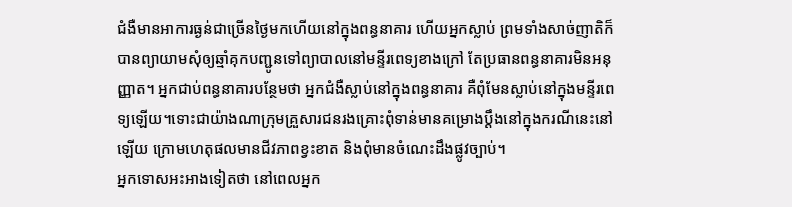ជំងឺមានអាការធ្ងន់ជាច្រើនថ្ងៃមកហើយនៅក្នុងពន្ធនាគារ ហើយអ្នកស្លាប់ ព្រមទាំងសាច់ញាតិក៏បានព្យាយាមសុំឲ្យឆ្មាំគុកបញ្ជូនទៅព្យាបាលនៅមន្ទីរពេទ្យខាងក្រៅ តែប្រធានពន្ធនាគារមិនអនុញ្ញាត។ អ្នកជាប់ពន្ធនាគារបន្ថែមថា អ្នកជំងឺស្លាប់នៅក្នុងពន្ធនាគារ គឺពុំមែនស្លាប់នៅក្នុងមន្ទីរពេទ្យឡើយ។ទោះជាយ៉ាងណាក្រុមគ្រួសារជនរងគ្រោះពុំទាន់មានគម្រោងប្ដឹងនៅក្នុងករណីនេះនៅឡើយ ក្រោមហេតុផលមានជីវភាពខ្វះខាត និងពុំមានចំណេះដឹងផ្លូវច្បាប់។
អ្នកទោសអះអាងទៀតថា នៅពេលអ្នក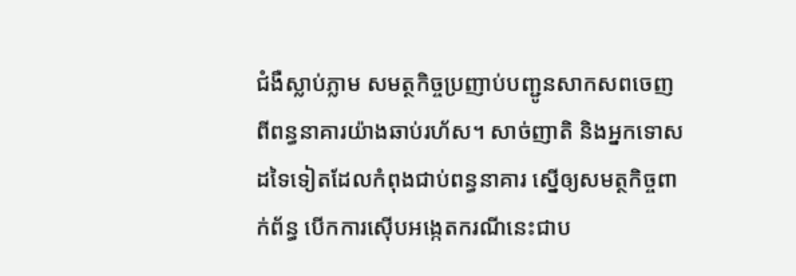ជំងឺស្លាប់ភ្លាម សមត្ថកិច្ចប្រញាប់បញ្ជូនសាកសពចេញពីពន្ធនាគារយ៉ាងឆាប់រហ័ស។ សាច់ញាតិ និងអ្នកទោសដទៃទៀតដែលកំពុងជាប់ពន្ធនាគារ ស្នើឲ្យសមត្ថកិច្ចពាក់ព័ន្ធ បើកការស៊ើបអង្កេតករណីនេះជាប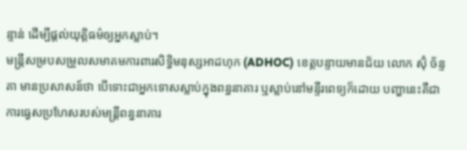ន្ទាន់ ដើម្បីផ្ដល់យុត្តិធម៌ឲ្យអ្នកស្លាប់។
មន្ត្រីសម្របសម្រួលសមាគមការពារសិទ្ធិមនុស្សអាដហុក (ADHOC) ខេត្តបន្ទាយមានជ័យ លោក ស៊ុំ ច័ន្ទគា មានប្រសាសន៍ថា បើទោះជាអ្នកទោសស្លាប់ក្នុងពន្ធនាគារ ឬស្លាប់នៅមន្ទីរពេទ្យក៏ដោយ បញ្ហានេះគឺជាការធ្វេសប្រហែសរបស់មន្ត្រីពន្ធនាគារ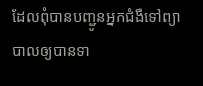ដែលពុំបានបញ្ជូនអ្នកជំងឺទៅព្យាបាលឲ្យបានទា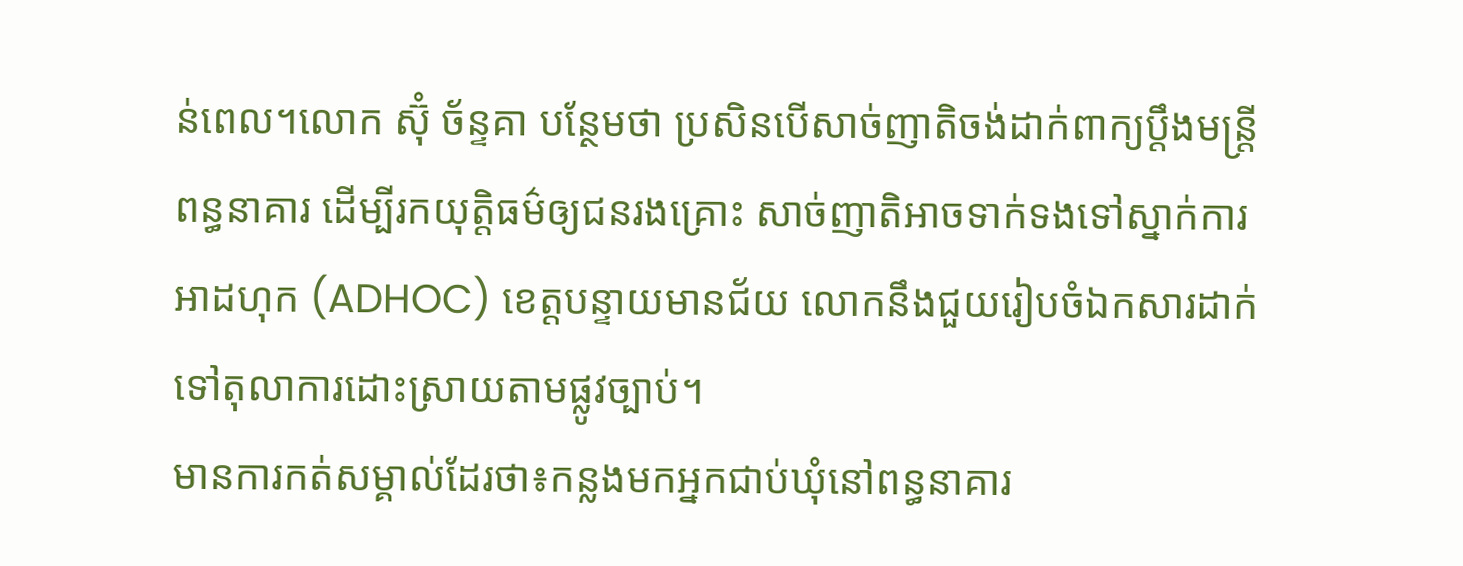ន់ពេល។លោក ស៊ុំ ច័ន្ទគា បន្ថែមថា ប្រសិនបើសាច់ញាតិចង់ដាក់ពាក្យប្ដឹងមន្ត្រីពន្ធនាគារ ដើម្បីរកយុត្តិធម៌ឲ្យជនរងគ្រោះ សាច់ញាតិអាចទាក់ទងទៅស្នាក់ការអាដហុក (ADHOC) ខេត្តបន្ទាយមានជ័យ លោកនឹងជួយរៀបចំឯកសារដាក់ទៅតុលាការដោះស្រាយតាមផ្លូវច្បាប់។
មានការកត់សម្គាល់ដែរថា៖កន្លងមកអ្នកជាប់ឃុំនៅពន្ធនាគារ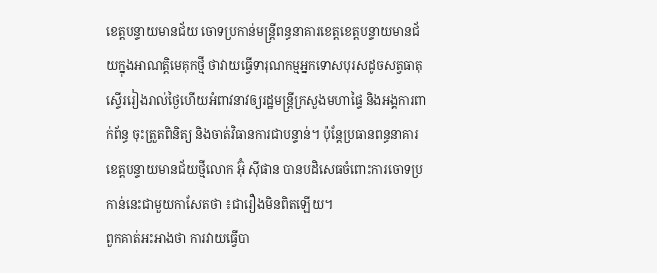ខេត្តបន្ទាយមានជ័យ ចោទប្រកាន់មន្ត្រីពន្ធនាគារខេត្តខេត្តបន្ទាយមានជ័យក្នុងអាណត្តិមេគុកថ្មី ថាវាយធ្វើទារុណកម្មអ្នកទោសបុរសដូចសត្វធាតុស្ទើររៀងរាល់ថ្ងៃហើយអំពាវនាវឲ្យរដ្ឋមន្ត្រីក្រសួងមហាផ្ទៃ និងអង្គការពាក់ព័ន្ធ ចុះត្រួតពិនិត្យ និងចាត់វិធានការជាបន្ទាន់។ ប៉ុន្តែប្រធានពន្ធនាគារខេត្តបន្ទាយមានជ័យថ្មីលោក អ៊ុំ ស៊ីផាន បានបដិសេធចំពោះការចោទប្រកាន់នេះជាមួយកាសែតថា ៖ជារឿងមិនពិតឡើយ។
ពួកគាត់អះអាងថា ការវាយធ្វើបា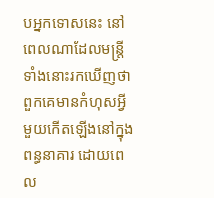បអ្នកទោសនេះ នៅពេលណាដែលមន្ត្រីទាំងនោះរកឃើញថា ពួកគេមានកំហុសអ្វីមួយកើតឡើងនៅក្នុងពន្ធនាគារ ដោយពេល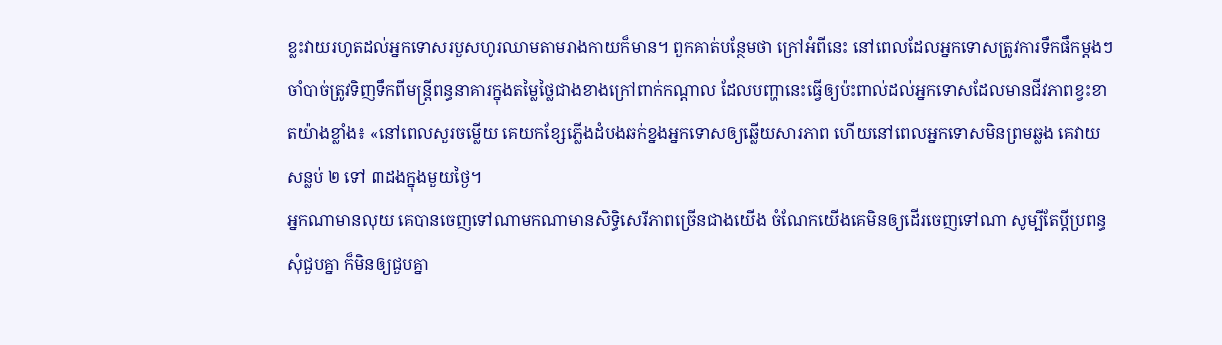ខ្លះវាយរហូតដល់អ្នកទោសរបួសហូរឈាមតាមរាងកាយក៏មាន។ ពួកគាត់បន្ថែមថា ក្រៅអំពីនេះ នៅពេលដែលអ្នកទោសត្រូវការទឹកផឹកម្ដងៗ ចាំបាច់ត្រូវទិញទឹកពីមន្ត្រីពន្ធនាគារក្នុងតម្លៃថ្លៃជាងខាងក្រៅពាក់កណ្ដាល ដែលបញ្ហានេះធ្វើឲ្យប៉ះពាល់ដល់អ្នកទោសដែលមានជីវភាពខ្វះខាតយ៉ាងខ្លាំង៖ «នៅពេលសួរចម្លើយ គេយកខ្សែភ្លើងដំបងឆក់ខ្នងអ្នកទោសឲ្យឆ្លើយសារភាព ហើយនៅពេលអ្នកទោសមិនព្រមឆ្លង គេវាយសន្លប់ ២ ទៅ ៣ដងក្នុងមួយថ្ងៃ។
អ្នកណាមានលុយ គេបានចេញទៅណាមកណាមានសិទ្ធិសេរីភាពច្រើនជាងយើង ចំណែកយើងគេមិនឲ្យដើរចេញទៅណា សូម្បីតែប្ដីប្រពន្ធសុំជួបគ្នា ក៏មិនឲ្យជួបគ្នា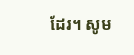ដែរ។ សូម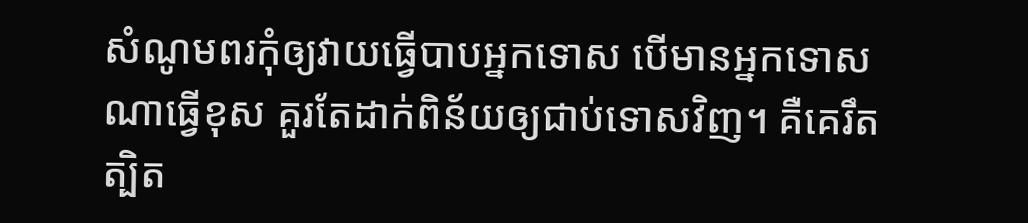សំណូមពរកុំឲ្យវាយធ្វើបាបអ្នកទោស បើមានអ្នកទោសណាធ្វើខុស គួរតែដាក់ពិន័យឲ្យជាប់ទោសវិញ។ គឺគេរឹតត្បិត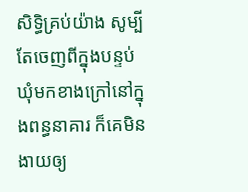សិទ្ធិគ្រប់យ៉ាង សូម្បីតែចេញពីក្នុងបន្ទប់ឃុំមកខាងក្រៅនៅក្នុងពន្ធនាគារ ក៏គេមិនងាយឲ្យ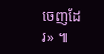ចេញដែរ» ៕